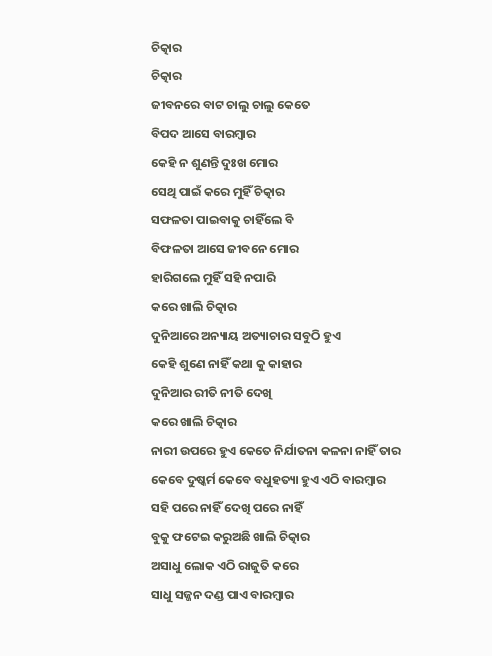ଚିତ୍କାର
ଚିତ୍କାର
ଜୀବନରେ ବାଟ ଚାଲୁ ଚାଲୁ କେତେ
ବିପଦ ଆସେ ବାରମ୍ବାର
କେହି ନ ଶୁଣନ୍ତି ଦୁଃଖ ମୋର
ସେଥି ପାଇଁ କରେ ମୁହିଁ ଚିତ୍କାର
ସଫଳତା ପାଇବାକୁ ଚାହିଁଲେ ବି
ବିଫଳତା ଆସେ ଜୀବନେ ମୋର
ହାରିଗଲେ ମୁହିଁ ସହି ନପାରି
କରେ ଖାଲି ଚିତ୍କାର
ଦୁନିଆରେ ଅନ୍ୟାୟ ଅତ୍ୟାଚାର ସବୁଠି ହୁଏ
କେହି ଶୁଣେ ନାହିଁ କଥା କୁ କାହାର
ଦୁନିଆର ରୀତି ନୀତି ଦେଖି
କରେ ଖାଲି ଚିତ୍କାର
ନାରୀ ଉପରେ ହୁଏ କେତେ ନିର୍ଯାତନା କଳନା ନାହିଁ ତାର
କେବେ ଦୁଷ୍କର୍ମ କେବେ ବଧୁହତ୍ୟା ହୁଏ ଏଠି ବାରମ୍ବାର
ସହି ପରେ ନାହିଁ ଦେଖି ପରେ ନାହିଁ
ବୁକୁ ଫଟେଇ କରୁଅଛି ଖାଲି ଚିତ୍କାର
ଅସାଧୁ ଲୋକ ଏଠି ରାଜୁତି କରେ
ସାଧୁ ସଜ୍ଜନ ଦଣ୍ଡ ପାଏ ବାରମ୍ବାର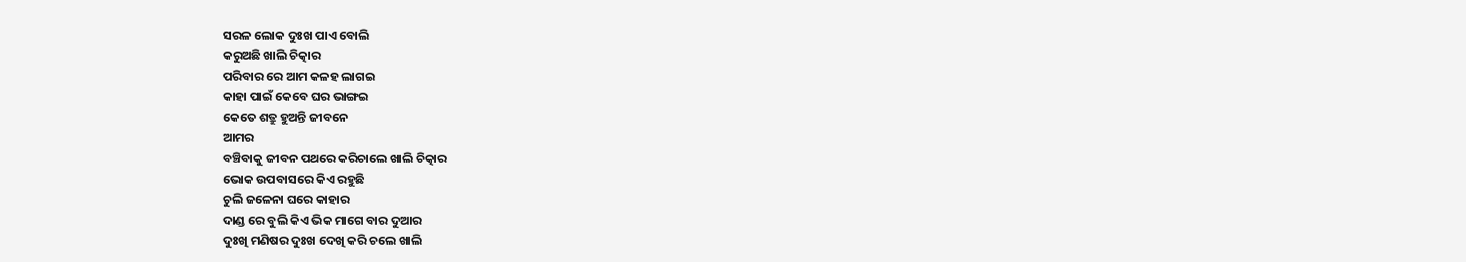ସରଳ ଲୋକ ଦୁଃଖ ପାଏ ବୋଲି
କରୁଅଛି ଖାଲି ଚିତ୍କାର
ପରିବାର ରେ ଆମ କଳହ ଲାଗଇ
କାହା ପାଇଁ କେବେ ଘର ଭାଙ୍ଗଇ
କେତେ ଶତ୍ରୁ ହୁଅନ୍ତି ଜୀବନେ
ଆମର
ବଞ୍ଚିବାକୁ ଜୀବନ ପଥରେ କରିଚାଲେ ଖାଲି ଚିତ୍କାର
ଭୋକ ଉପବାସରେ କିଏ ରହୁଛି
ଚୁଲି ଜଳେନା ଘରେ କାହାର
ଦାଣ୍ଡ ରେ ବୁଲି କିଏ ଭିକ ମାଗେ ବାର ଦୁଆର
ଦୁଃଖି ମଣିଷର ଦୁଃଖ ଦେଖି କରି ଚଲେ ଖାଲି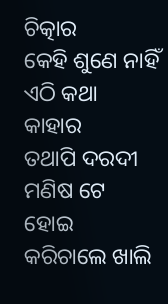ଚିତ୍କାର
କେହି ଶୁଣେ ନାହିଁ ଏଠି କଥା କାହାର
ତଥାପି ଦରଦୀ ମଣିଷ ଟେ ହୋଇ
କରିଚାଲେ ଖାଲି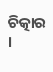ଚିତ୍କାର ।